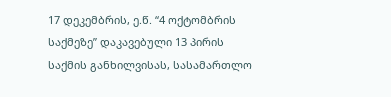17 დეკემბრის, ე.წ. “4 ოქტომბრის საქმეზე” დაკავებული 13 პირის საქმის განხილვისას, სასამართლო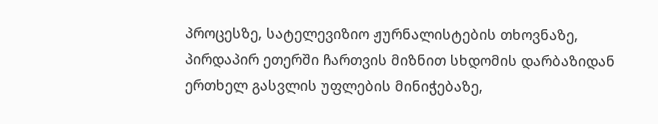პროცესზე, სატელევიზიო ჟურნალისტების თხოვნაზე, პირდაპირ ეთერში ჩართვის მიზნით სხდომის დარბაზიდან ერთხელ გასვლის უფლების მინიჭებაზე,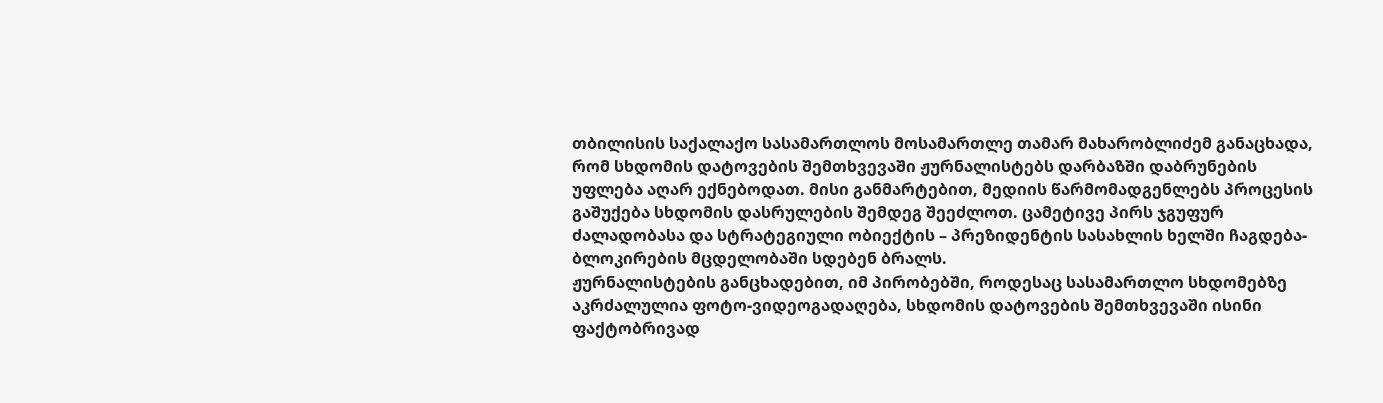თბილისის საქალაქო სასამართლოს მოსამართლე თამარ მახარობლიძემ განაცხადა, რომ სხდომის დატოვების შემთხვევაში ჟურნალისტებს დარბაზში დაბრუნების უფლება აღარ ექნებოდათ. მისი განმარტებით, მედიის წარმომადგენლებს პროცესის გაშუქება სხდომის დასრულების შემდეგ შეეძლოთ. ცამეტივე პირს ჯგუფურ ძალადობასა და სტრატეგიული ობიექტის – პრეზიდენტის სასახლის ხელში ჩაგდება-ბლოკირების მცდელობაში სდებენ ბრალს.
ჟურნალისტების განცხადებით, იმ პირობებში, როდესაც სასამართლო სხდომებზე აკრძალულია ფოტო-ვიდეოგადაღება, სხდომის დატოვების შემთხვევაში ისინი ფაქტობრივად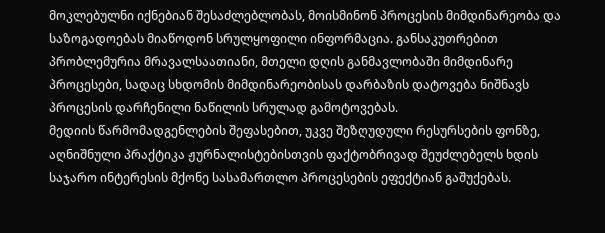მოკლებულნი იქნებიან შესაძლებლობას, მოისმინონ პროცესის მიმდინარეობა და საზოგადოებას მიაწოდონ სრულყოფილი ინფორმაცია. განსაკუთრებით პრობლემურია მრავალსაათიანი, მთელი დღის განმავლობაში მიმდინარე პროცესები, სადაც სხდომის მიმდინარეობისას დარბაზის დატოვება ნიშნავს პროცესის დარჩენილი ნაწილის სრულად გამოტოვებას.
მედიის წარმომადგენლების შეფასებით, უკვე შეზღუდული რესურსების ფონზე, აღნიშნული პრაქტიკა ჟურნალისტებისთვის ფაქტობრივად შეუძლებელს ხდის საჯარო ინტერესის მქონე სასამართლო პროცესების ეფექტიან გაშუქებას.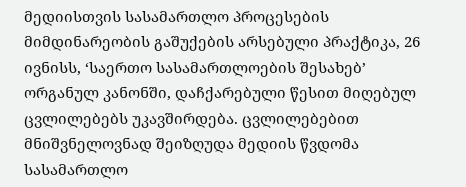მედიისთვის სასამართლო პროცესების მიმდინარეობის გაშუქების არსებული პრაქტიკა, 26 ივნისს, ‘საერთო სასამართლოების შესახებ’ ორგანულ კანონში, დაჩქარებული წესით მიღებულ ცვლილებებს უკავშირდება. ცვლილებებით მნიშვნელოვნად შეიზღუდა მედიის წვდომა სასამართლო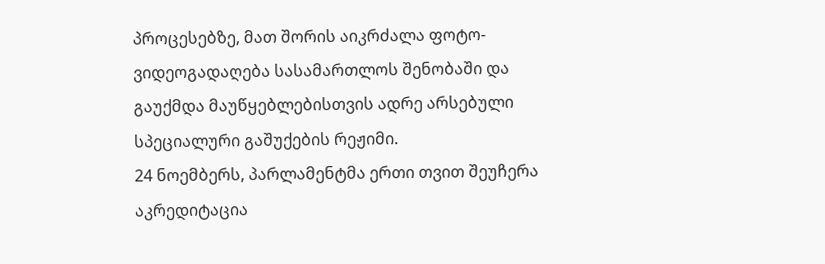პროცესებზე, მათ შორის აიკრძალა ფოტო-ვიდეოგადაღება სასამართლოს შენობაში და გაუქმდა მაუწყებლებისთვის ადრე არსებული სპეციალური გაშუქების რეჟიმი.
24 ნოემბერს, პარლამენტმა ერთი თვით შეუჩერა აკრედიტაცია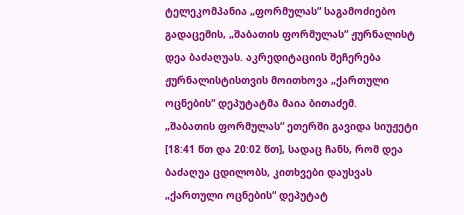ტელეკომპანია „ფორმულას“ საგამოძიებო გადაცემის, „შაბათის ფორმულას“ ჟურნალისტ დეა ბაძაღუას. აკრედიტაციის შეჩერება ჟურნალისტისთვის მოითხოვა „ქართული ოცნების“ დეპუტატმა მაია ბითაძემ.
„შაბათის ფორმულას“ ეთერში გავიდა სიუჟეტი [18:41 წთ და 20:02 წთ], სადაც ჩანს, რომ დეა ბაძაღუა ცდილობს, კითხვები დაუსვას „ქართული ოცნების“ დეპუტატ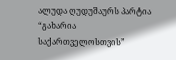ალუდა ღუდუშაურს პარტია “გახარია საქართველოსთვის”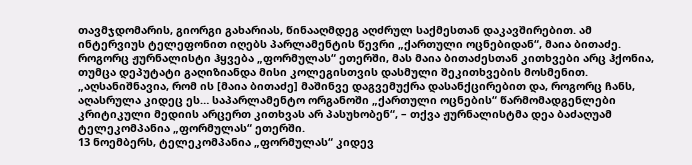თავმჯდომარის, გიორგი გახარიას, წინააღმდეგ აღძრულ საქმესთან დაკავშირებით. ამ ინტერვიუს ტელეფონით იღებს პარლამენტის წევრი „ქართული ოცნებიდან“, მაია ბითაძე. როგორც ჟურნალისტი ჰყვება „ფორმულას“ ეთერში, მას მაია ბითაძესთან კითხვები არც ჰქონია, თუმცა დეპუტატი გაღიზიანდა მისი კოლეგისთვის დასმული შეკითხვების მოსმენით.
„აღსანიშნავია, რომ ის [მაია ბითაძე] მაშინვე დაგვემუქრა დასანქცირებით და, როგორც ჩანს, აღასრულა კიდეც ეს… საპარლამენტო ორგანოში „ქართული ოცნების“ წარმომადგენლები კრიტიკული მედიის არცერთ კითხვას არ პასუხობენ“, – თქვა ჟურნალისტმა დეა ბაძაღუამ ტელეკომპანია „ფორმულას“ ეთერში.
13 ნოემბერს, ტელეკომპანია „ფორმულას“ კიდევ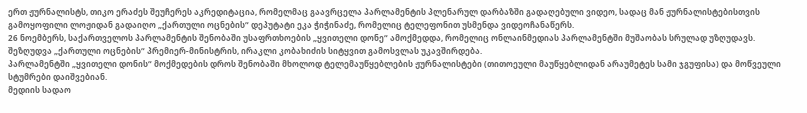ერთ ჟურნალისტს, თიკო ერაძეს შეუჩერეს აკრედიტაცია, რომელმაც გაავრცელა პარლამენტის პლენარულ დარბაზში გადაღებული ვიდეო, სადაც მან ჟურნალისტებისთვის გამოყოფილი ლოჟიდან გადაიღო „ქართული ოცნების“ დეპუტატი ეკა ჭიჭინაძე, რომელიც ტელეფონით უსმენდა ვიდეოჩანაწერს.
26 ნოემბერს, საქართველოს პარლამენტის შენობაში უსაფრთხოების „ყვითელი დონე“ ამოქმედდა, რომელიც ონლაინმედიას პარლამენტში მუშაობას სრულად უზღუდავს. შეზღუდვა „ქართული ოცნების“ პრემიერ-მინისტრის, ირაკლი კობახიძის სიტყვით გამოსვლას უკავშირდება.
პარლამენტში „ყვითელი დონის“ მოქმედების დროს შენობაში მხოლოდ ტელემაუწყებლების ჟურნალისტები (თითოეული მაუწყებლიდან არაუმეტეს სამი ჯგუფისა) და მოწვეული სტუმრები დაიშვებიან.
მედიის სადაო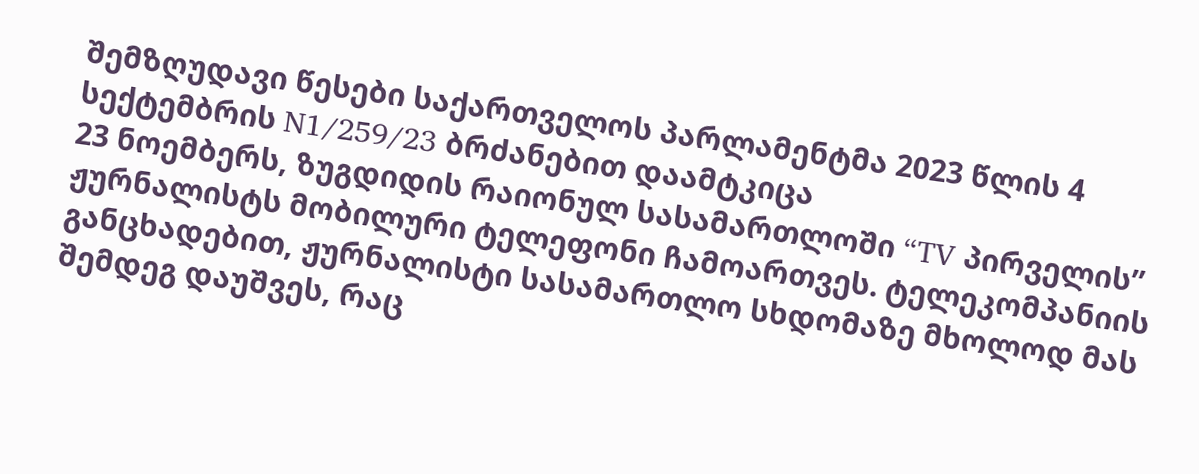შემზღუდავი წესები საქართველოს პარლამენტმა 2023 წლის 4 სექტემბრის N1/259/23 ბრძანებით დაამტკიცა
23 ნოემბერს, ზუგდიდის რაიონულ სასამართლოში “TV პირველის” ჟურნალისტს მობილური ტელეფონი ჩამოართვეს. ტელეკომპანიის განცხადებით, ჟურნალისტი სასამართლო სხდომაზე მხოლოდ მას შემდეგ დაუშვეს, რაც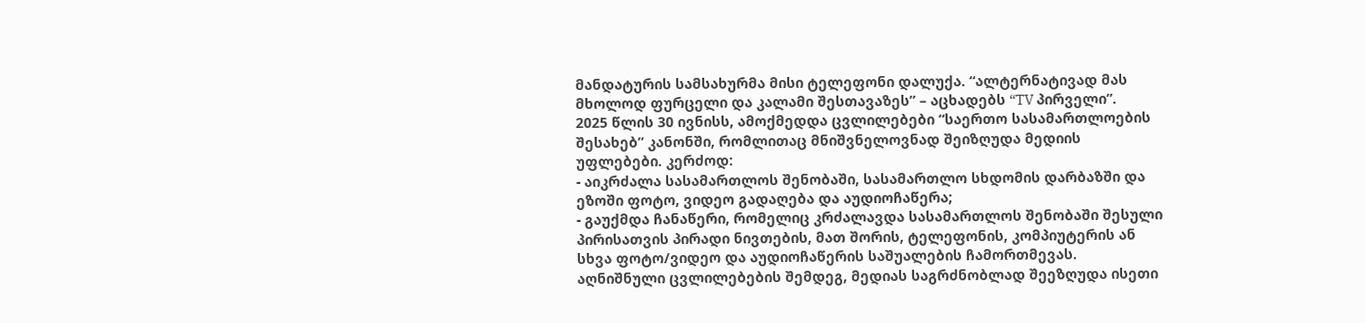მანდატურის სამსახურმა მისი ტელეფონი დალუქა. “ალტერნატივად მას მხოლოდ ფურცელი და კალამი შესთავაზეს” – აცხადებს “TV პირველი”.
2025 წლის 30 ივნისს, ამოქმედდა ცვლილებები “საერთო სასამართლოების შესახებ” კანონში, რომლითაც მნიშვნელოვნად შეიზღუდა მედიის უფლებები. კერძოდ:
- აიკრძალა სასამართლოს შენობაში, სასამართლო სხდომის დარბაზში და ეზოში ფოტო, ვიდეო გადაღება და აუდიოჩაწერა;
- გაუქმდა ჩანაწერი, რომელიც კრძალავდა სასამართლოს შენობაში შესული პირისათვის პირადი ნივთების, მათ შორის, ტელეფონის, კომპიუტერის ან სხვა ფოტო/ვიდეო და აუდიოჩაწერის საშუალების ჩამორთმევას.
აღნიშნული ცვლილებების შემდეგ, მედიას საგრძნობლად შეეზღუდა ისეთი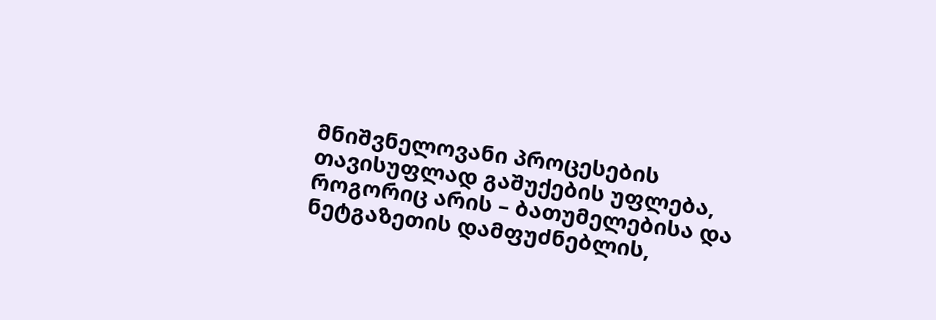მნიშვნელოვანი პროცესების თავისუფლად გაშუქების უფლება, როგორიც არის – ბათუმელებისა და ნეტგაზეთის დამფუძნებლის,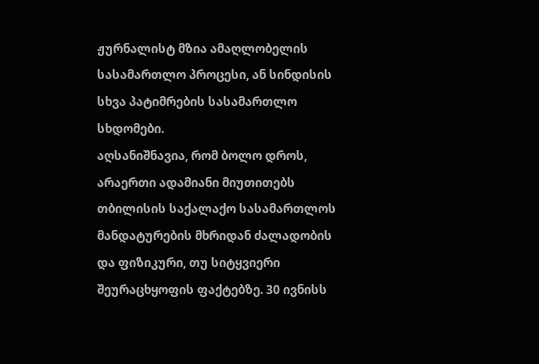ჟურნალისტ მზია ამაღლობელის სასამართლო პროცესი, ან სინდისის სხვა პატიმრების სასამართლო სხდომები.
აღსანიშნავია, რომ ბოლო დროს, არაერთი ადამიანი მიუთითებს თბილისის საქალაქო სასამართლოს მანდატურების მხრიდან ძალადობის და ფიზიკური, თუ სიტყვიერი შეურაცხყოფის ფაქტებზე. 30 ივნისს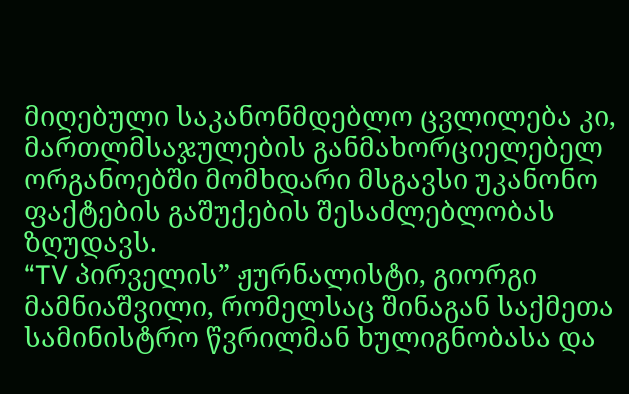მიღებული საკანონმდებლო ცვლილება კი, მართლმსაჯულების განმახორციელებელ ორგანოებში მომხდარი მსგავსი უკანონო ფაქტების გაშუქების შესაძლებლობას ზღუდავს.
“TV პირველის” ჟურნალისტი, გიორგი მამნიაშვილი, რომელსაც შინაგან საქმეთა სამინისტრო წვრილმან ხულიგნობასა და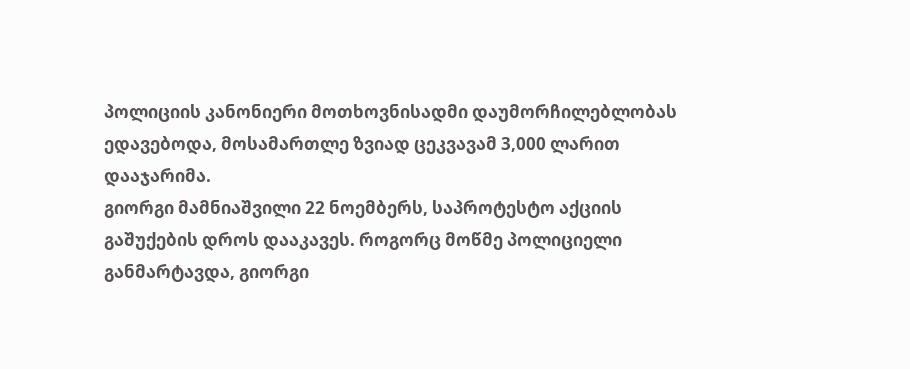პოლიციის კანონიერი მოთხოვნისადმი დაუმორჩილებლობას ედავებოდა, მოსამართლე ზვიად ცეკვავამ 3,000 ლარით დააჯარიმა.
გიორგი მამნიაშვილი 22 ნოემბერს, საპროტესტო აქციის გაშუქების დროს დააკავეს. როგორც მოწმე პოლიციელი განმარტავდა, გიორგი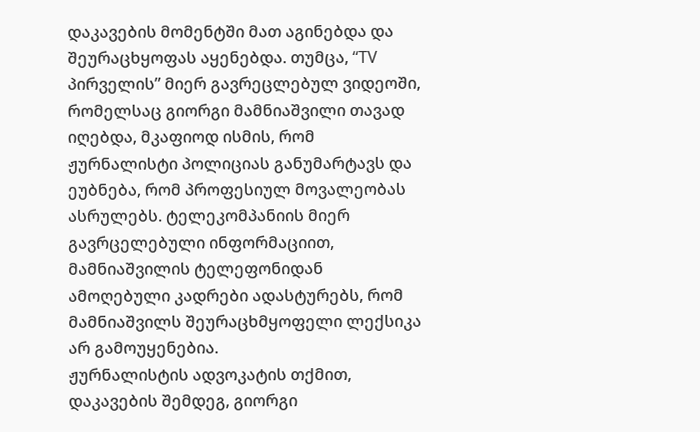დაკავების მომენტში მათ აგინებდა და შეურაცხყოფას აყენებდა. თუმცა, “TV პირველის” მიერ გავრეცლებულ ვიდეოში, რომელსაც გიორგი მამნიაშვილი თავად იღებდა, მკაფიოდ ისმის, რომ ჟურნალისტი პოლიციას განუმარტავს და ეუბნება, რომ პროფესიულ მოვალეობას ასრულებს. ტელეკომპანიის მიერ გავრცელებული ინფორმაციით, მამნიაშვილის ტელეფონიდან ამოღებული კადრები ადასტურებს, რომ მამნიაშვილს შეურაცხმყოფელი ლექსიკა არ გამოუყენებია.
ჟურნალისტის ადვოკატის თქმით, დაკავების შემდეგ, გიორგი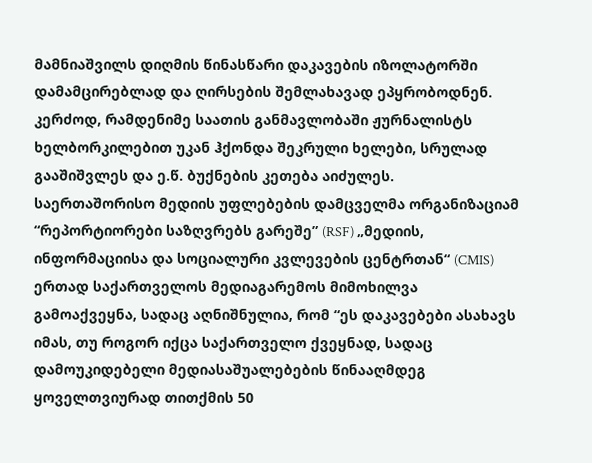მამნიაშვილს დიღმის წინასწარი დაკავების იზოლატორში დამამცირებლად და ღირსების შემლახავად ეპყრობოდნენ. კერძოდ, რამდენიმე საათის განმავლობაში ჟურნალისტს ხელბორკილებით უკან ჰქონდა შეკრული ხელები, სრულად გააშიშვლეს და ე.წ. ბუქნების კეთება აიძულეს.
საერთაშორისო მედიის უფლებების დამცველმა ორგანიზაციამ “რეპორტიორები საზღვრებს გარეშე” (RSF) „მედიის, ინფორმაციისა და სოციალური კვლევების ცენტრთან“ (CMIS) ერთად საქართველოს მედიაგარემოს მიმოხილვა გამოაქვეყნა, სადაც აღნიშნულია, რომ “ეს დაკავებები ასახავს იმას, თუ როგორ იქცა საქართველო ქვეყნად, სადაც დამოუკიდებელი მედიასაშუალებების წინააღმდეგ ყოველთვიურად თითქმის 50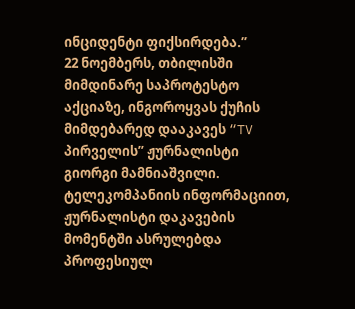ინციდენტი ფიქსირდება.”
22 ნოემბერს, თბილისში მიმდინარე საპროტესტო აქციაზე, ინგოროყვას ქუჩის მიმდებარედ დააკავეს “TV პირველის” ჟურნალისტი გიორგი მამნიაშვილი. ტელეკომპანიის ინფორმაციით, ჟურნალისტი დაკავების მომენტში ასრულებდა პროფესიულ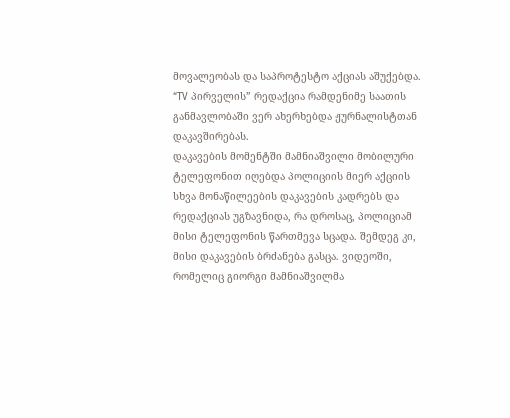მოვალეობას და საპროტესტო აქციას აშუქებდა. “TV პირველის” რედაქცია რამდენიმე საათის განმავლობაში ვერ ახერხებდა ჟურნალისტთან დაკავშირებას.
დაკავების მომენტში მამნიაშვილი მობილური ტელეფონით იღებდა პოლიციის მიერ აქციის სხვა მონაწილეების დაკავების კადრებს და რედაქციას უგზავნიდა, რა დროსაც, პოლიციამ მისი ტელეფონის წართმევა სცადა. შემდეგ კი, მისი დაკავების ბრძანება გასცა. ვიდეოში, რომელიც გიორგი მამნიაშვილმა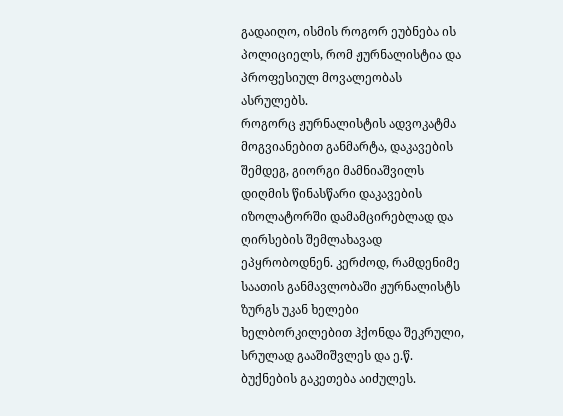გადაიღო, ისმის როგორ ეუბნება ის პოლიციელს, რომ ჟურნალისტია და პროფესიულ მოვალეობას ასრულებს.
როგორც ჟურნალისტის ადვოკატმა მოგვიანებით განმარტა, დაკავების შემდეგ, გიორგი მამნიაშვილს დიღმის წინასწარი დაკავების იზოლატორში დამამცირებლად და ღირსების შემლახავად ეპყრობოდნენ. კერძოდ, რამდენიმე საათის განმავლობაში ჟურნალისტს ზურგს უკან ხელები ხელბორკილებით ჰქონდა შეკრული, სრულად გააშიშვლეს და ე.წ. ბუქნების გაკეთება აიძულეს.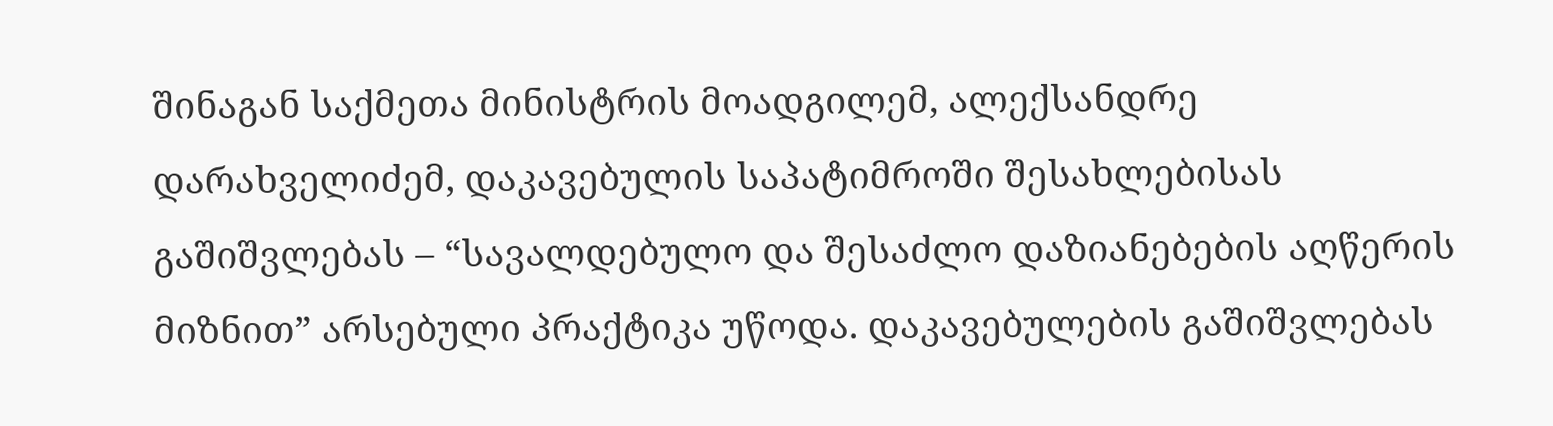შინაგან საქმეთა მინისტრის მოადგილემ, ალექსანდრე დარახველიძემ, დაკავებულის საპატიმროში შესახლებისას გაშიშვლებას – “სავალდებულო და შესაძლო დაზიანებების აღწერის მიზნით” არსებული პრაქტიკა უწოდა. დაკავებულების გაშიშვლებას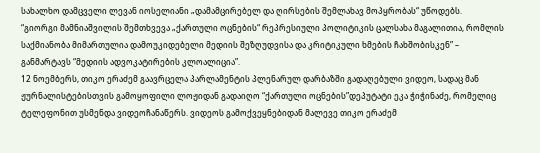სახალხო დამცველი ლევან იოსელიანი „დამამცირებელ და ღირსების შემლახავ მოპყრობას“ უწოდებს.
“გიორგი მამნიაშვილის შემთხვევა „ქართული ოცნების“ რეპრესიული პოლიტიკის ცალსახა მაგალითია, რომლის საქმიანობა მიმართულია დამოუკიდებელი მედიის შეზღუდვისა და კრიტიკული ხმების ჩახშობისკენ” – განმარტავს “მედიის ადვოკატირების კლოალიცია”.
12 ნოემბერს, თიკო ერაძემ გაავრცელა პარლამენტის პლენარულ დარბაზში გადაღებული ვიდეო, სადაც მან ჟურნალისტებისთვის გამოყოფილი ლოჟიდან გადაიღო “ქართული ოცნების”დეპუტატი ეკა ჭიჭინაძე, რომელიც ტელეფონით უსმენდა ვიდეოჩანაწერს. ვიდეოს გამოქვეყნებიდან მალევე თიკო ერაძემ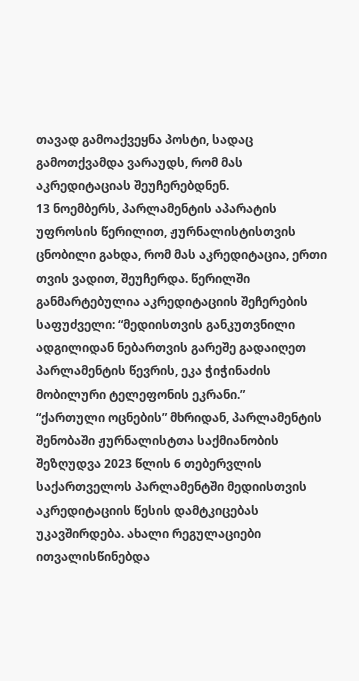თავად გამოაქვეყნა პოსტი, სადაც გამოთქვამდა ვარაუდს, რომ მას აკრედიტაციას შეუჩერებდნენ.
13 ნოემბერს, პარლამენტის აპარატის უფროსის წერილით, ჟურნალისტისთვის ცნობილი გახდა, რომ მას აკრედიტაცია, ერთი თვის ვადით, შეუჩერდა. წერილში განმარტებულია აკრედიტაციის შეჩერების საფუძველი: “მედიისთვის განკუთვნილი ადგილიდან ნებართვის გარეშე გადაიღეთ პარლამენტის წევრის, ეკა ჭიჭინაძის მობილური ტელეფონის ეკრანი.”
“ქართული ოცნების” მხრიდან, პარლამენტის შენობაში ჟურნალისტთა საქმიანობის შეზღუდვა 2023 წლის 6 თებერვლის საქართველოს პარლამენტში მედიისთვის აკრედიტაციის წესის დამტკიცებას უკავშირდება. ახალი რეგულაციები ითვალისწინებდა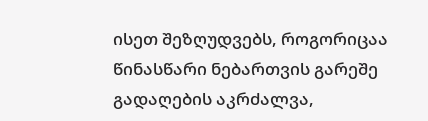ისეთ შეზღუდვებს, როგორიცაა წინასწარი ნებართვის გარეშე გადაღების აკრძალვა,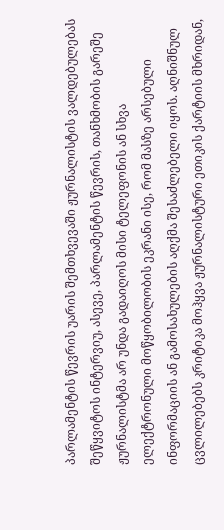პარლამენტის წევრის უარის შემთხვევაში ჟურნალისტის ვალდებულებას შეწყვიტოს ინტერვიუ, ასევე, პარლამენტის წევრის, თანხმობის გარეშე ჟურნალისტმა არ უნდა გადაიღოს მისი ტელეფონის ან სხვა ელექტრონული მოწყობილობის ეკრანი ისე, რომ მასზე არსებული ინფორმაციის ან გამოსახულების აღქმა შესაძლებელი იყოს. აღნიშნულ ცვლილებებს კრიტიკა მოჰყვა ჟურნალისტური ეთიკის ქარტიის მხრიდან,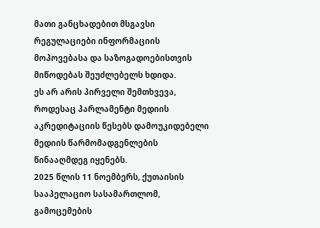მათი განცხადებით მსგავსი რეგულაციები ინფორმაციის მოპოვებასა და საზოგადოებისთვის მიწოდებას შეუძლებელს ხდიდა.
ეს არ არის პირველი შემთხვევა, როდესაც პარლამენტი მედიის აკრედიტაციის წესებს დამოუკიდებელი მედიის წარმომადგენლების წინააღმდეგ იყენებს.
2025 წლის 11 ნოემბერს, ქუთაისის სააპელაციო სასამართლომ, გამოცემების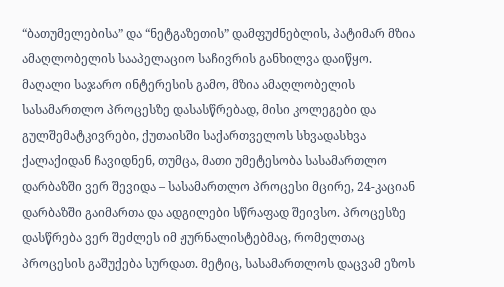“ბათუმელებისა” და “ნეტგაზეთის” დამფუძნებლის, პატიმარ მზია ამაღლობელის სააპელაციო საჩივრის განხილვა დაიწყო. მაღალი საჯარო ინტერესის გამო, მზია ამაღლობელის სასამართლო პროცესზე დასასწრებად, მისი კოლეგები და გულშემატკივრები, ქუთაისში საქართველოს სხვადასხვა ქალაქიდან ჩავიდნენ, თუმცა, მათი უმეტესობა სასამართლო დარბაზში ვერ შევიდა – სასამართლო პროცესი მცირე, 24-კაციან დარბაზში გაიმართა და ადგილები სწრაფად შეივსო. პროცესზე დასწრება ვერ შეძლეს იმ ჟურნალისტებმაც, რომელთაც პროცესის გაშუქება სურდათ. მეტიც, სასამართლოს დაცვამ ეზოს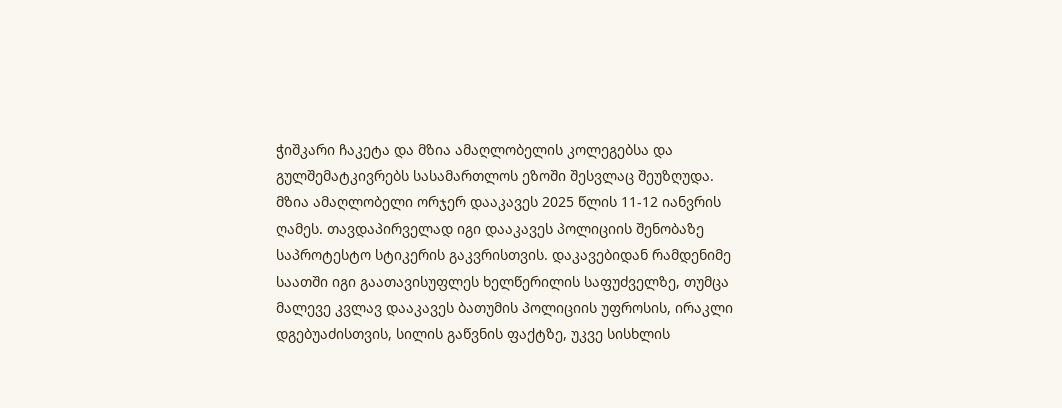ჭიშკარი ჩაკეტა და მზია ამაღლობელის კოლეგებსა და გულშემატკივრებს სასამართლოს ეზოში შესვლაც შეუზღუდა.
მზია ამაღლობელი ორჯერ დააკავეს 2025 წლის 11-12 იანვრის ღამეს. თავდაპირველად იგი დააკავეს პოლიციის შენობაზე საპროტესტო სტიკერის გაკვრისთვის. დაკავებიდან რამდენიმე საათში იგი გაათავისუფლეს ხელწერილის საფუძველზე, თუმცა მალევე კვლავ დააკავეს ბათუმის პოლიციის უფროსის, ირაკლი დგებუაძისთვის, სილის გაწვნის ფაქტზე, უკვე სისხლის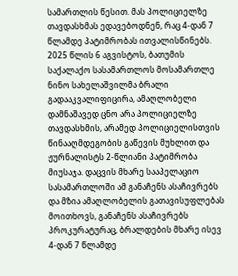სამართლის წესით. მას პოლიციელზე თავდასხმას ედავებოდნენ, რაც 4-დან 7 წლამდე პატიმრობას ითვალისწინებს. 2025 წლის 6 აგვისტოს, ბათუმის საქალაქო სასამართლოს მოსამართლე ნინო სახელაშვილმა ბრალი გადააკვალიფიცირა, ამაღლობელი დამნაშავედ ცნო არა პოლიციელზე თავდასხმის, არამედ პოლიციელისთვის წინააღმდეგობის გაწევის მუხლით და ჟურნალისტს 2-წლიანი პატიმრობა მიუსაჯა. დაცვის მხარე სააპელაციო სასამართლოში ამ განაჩენს ასაჩივრებს და მზია ამაღლობელის გათავისუფლებას მოითხოვს, განაჩენს ასაჩივრებს პროკურატურაც, ბრალდების მხარე ისევ 4-დან 7 წლამდე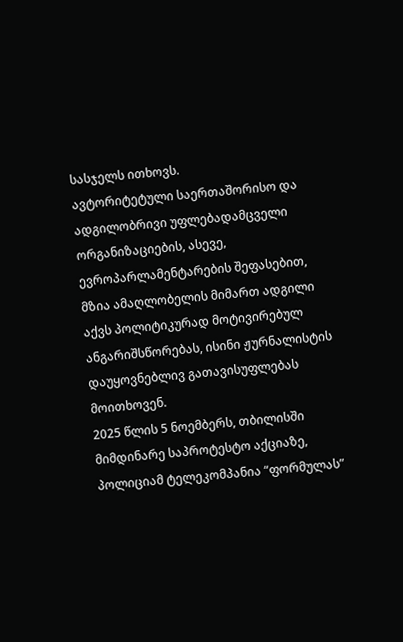სასჯელს ითხოვს.
ავტორიტეტული საერთაშორისო და ადგილობრივი უფლებადამცველი ორგანიზაციების, ასევე, ევროპარლამენტარების შეფასებით, მზია ამაღლობელის მიმართ ადგილი აქვს პოლიტიკურად მოტივირებულ ანგარიშსწორებას, ისინი ჟურნალისტის დაუყოვნებლივ გათავისუფლებას მოითხოვენ.
2025 წლის 5 ნოემბერს, თბილისში მიმდინარე საპროტესტო აქციაზე, პოლიციამ ტელეკომპანია “ფორმულას”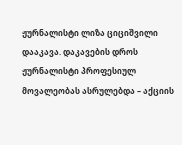ჟურნალისტი ლიზა ციციშვილი დააკავა. დაკავების დროს ჟურნალისტი პროფესიულ მოვალეობას ასრულებდა – აქციის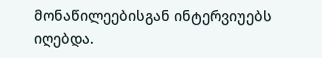მონაწილეებისგან ინტერვიუებს იღებდა.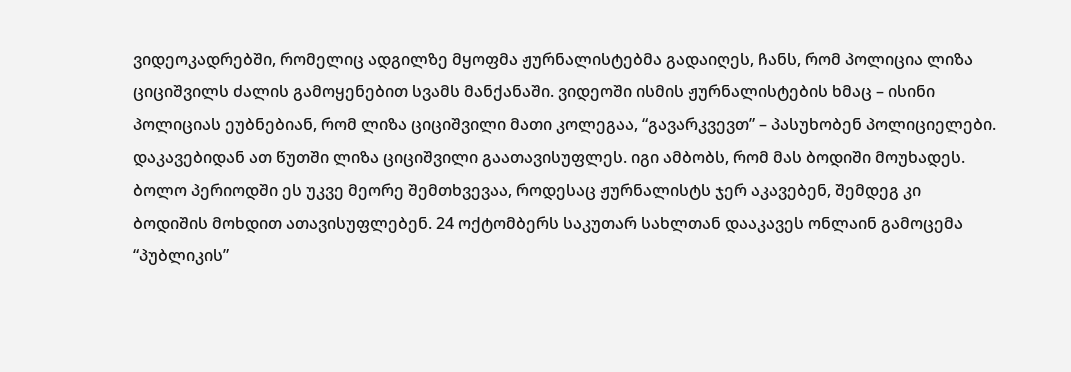ვიდეოკადრებში, რომელიც ადგილზე მყოფმა ჟურნალისტებმა გადაიღეს, ჩანს, რომ პოლიცია ლიზა ციციშვილს ძალის გამოყენებით სვამს მანქანაში. ვიდეოში ისმის ჟურნალისტების ხმაც – ისინი პოლიციას ეუბნებიან, რომ ლიზა ციციშვილი მათი კოლეგაა, “გავარკვევთ” – პასუხობენ პოლიციელები. დაკავებიდან ათ წუთში ლიზა ციციშვილი გაათავისუფლეს. იგი ამბობს, რომ მას ბოდიში მოუხადეს.
ბოლო პერიოდში ეს უკვე მეორე შემთხვევაა, როდესაც ჟურნალისტს ჯერ აკავებენ, შემდეგ კი ბოდიშის მოხდით ათავისუფლებენ. 24 ოქტომბერს საკუთარ სახლთან დააკავეს ონლაინ გამოცემა “პუბლიკის”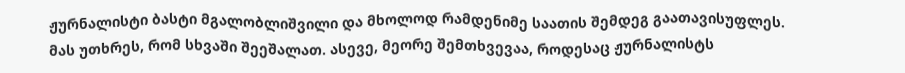ჟურნალისტი ბასტი მგალობლიშვილი და მხოლოდ რამდენიმე საათის შემდეგ გაათავისუფლეს. მას უთხრეს, რომ სხვაში შეეშალათ. ასევე, მეორე შემთხვევაა, როდესაც ჟურნალისტს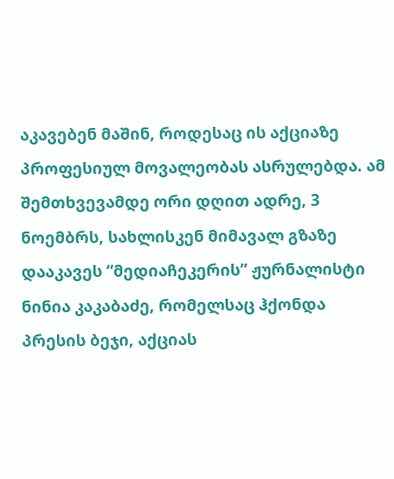აკავებენ მაშინ, როდესაც ის აქციაზე პროფესიულ მოვალეობას ასრულებდა. ამ შემთხვევამდე ორი დღით ადრე, 3 ნოემბრს, სახლისკენ მიმავალ გზაზე დააკავეს “მედიაჩეკერის” ჟურნალისტი ნინია კაკაბაძე, რომელსაც ჰქონდა პრესის ბეჯი, აქციას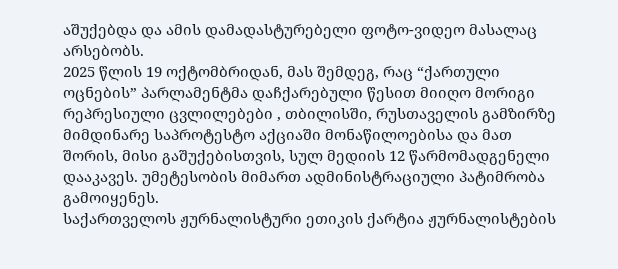აშუქებდა და ამის დამადასტურებელი ფოტო-ვიდეო მასალაც არსებობს.
2025 წლის 19 ოქტომბრიდან, მას შემდეგ, რაც “ქართული ოცნების” პარლამენტმა დაჩქარებული წესით მიიღო მორიგი რეპრესიული ცვლილებები , თბილისში, რუსთაველის გამზირზე მიმდინარე საპროტესტო აქციაში მონაწილოებისა და მათ შორის, მისი გაშუქებისთვის, სულ მედიის 12 წარმომადგენელი დააკავეს. უმეტესობის მიმართ ადმინისტრაციული პატიმრობა გამოიყენეს.
საქართველოს ჟურნალისტური ეთიკის ქარტია ჟურნალისტების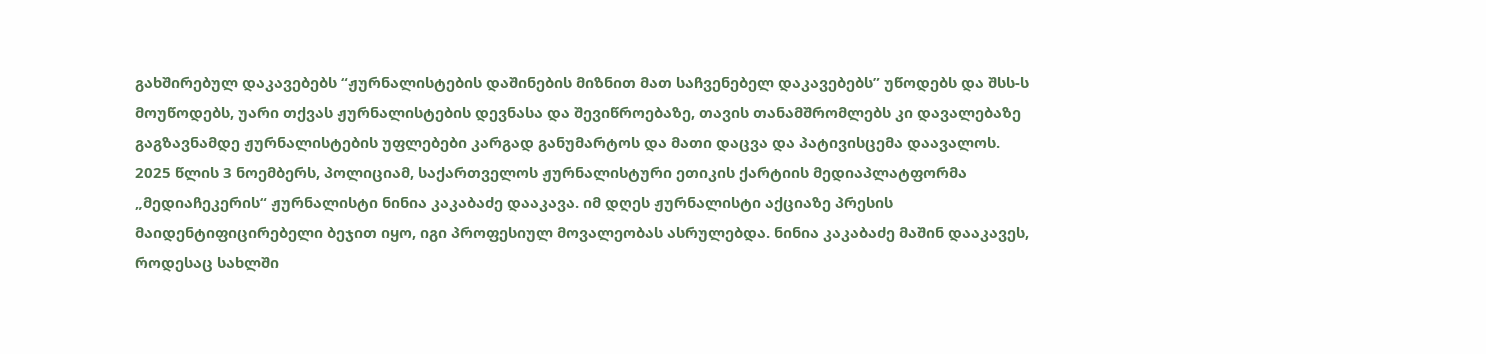გახშირებულ დაკავებებს “ჟურნალისტების დაშინების მიზნით მათ საჩვენებელ დაკავებებს” უწოდებს და შსს-ს მოუწოდებს, უარი თქვას ჟურნალისტების დევნასა და შევიწროებაზე, თავის თანამშრომლებს კი დავალებაზე გაგზავნამდე ჟურნალისტების უფლებები კარგად განუმარტოს და მათი დაცვა და პატივისცემა დაავალოს.
2025 წლის 3 ნოემბერს, პოლიციამ, საქართველოს ჟურნალისტური ეთიკის ქარტიის მედიაპლატფორმა „მედიაჩეკერის“ ჟურნალისტი ნინია კაკაბაძე დააკავა. იმ დღეს ჟურნალისტი აქციაზე პრესის მაიდენტიფიცირებელი ბეჯით იყო, იგი პროფესიულ მოვალეობას ასრულებდა. ნინია კაკაბაძე მაშინ დააკავეს, როდესაც სახლში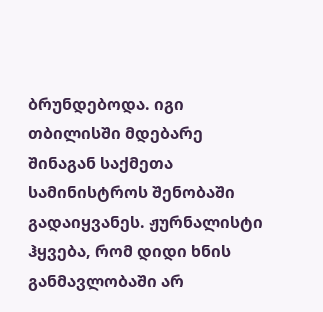ბრუნდებოდა. იგი თბილისში მდებარე შინაგან საქმეთა სამინისტროს შენობაში გადაიყვანეს. ჟურნალისტი ჰყვება, რომ დიდი ხნის განმავლობაში არ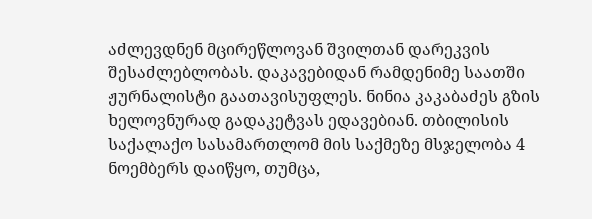აძლევდნენ მცირეწლოვან შვილთან დარეკვის შესაძლებლობას. დაკავებიდან რამდენიმე საათში ჟურნალისტი გაათავისუფლეს. ნინია კაკაბაძეს გზის ხელოვნურად გადაკეტვას ედავებიან. თბილისის საქალაქო სასამართლომ მის საქმეზე მსჯელობა 4 ნოემბერს დაიწყო, თუმცა,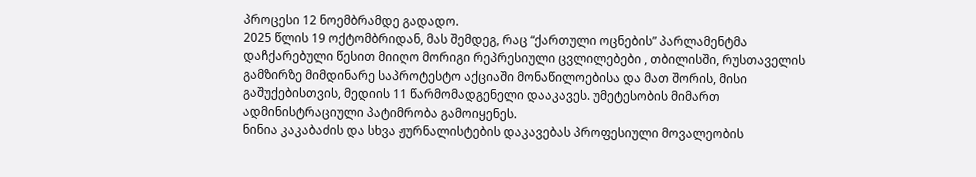პროცესი 12 ნოემბრამდე გადადო.
2025 წლის 19 ოქტომბრიდან, მას შემდეგ, რაც “ქართული ოცნების” პარლამენტმა დაჩქარებული წესით მიიღო მორიგი რეპრესიული ცვლილებები , თბილისში, რუსთაველის გამზირზე მიმდინარე საპროტესტო აქციაში მონაწილოებისა და მათ შორის, მისი გაშუქებისთვის, მედიის 11 წარმომადგენელი დააკავეს. უმეტესობის მიმართ ადმინისტრაციული პატიმრობა გამოიყენეს.
ნინია კაკაბაძის და სხვა ჟურნალისტების დაკავებას პროფესიული მოვალეობის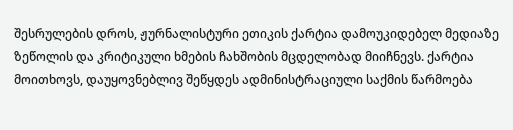შესრულების დროს, ჟურნალისტური ეთიკის ქარტია დამოუკიდებელ მედიაზე ზეწოლის და კრიტიკული ხმების ჩახშობის მცდელობად მიიჩნევს. ქარტია მოითხოვს, დაუყოვნებლივ შეწყდეს ადმინისტრაციული საქმის წარმოება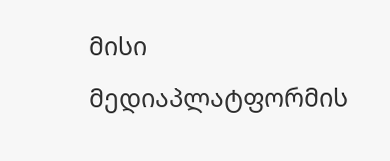მისი მედიაპლატფორმის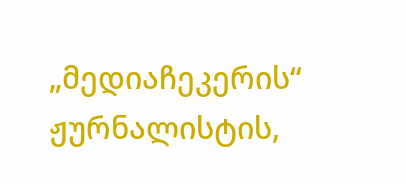„მედიაჩეკერის“ ჟურნალისტის,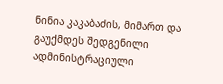ნინია კაკაბაძის, მიმართ და გაუქმდეს შედგენილი ადმინისტრაციული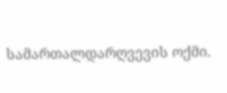სამართალდარღვევის ოქმი.